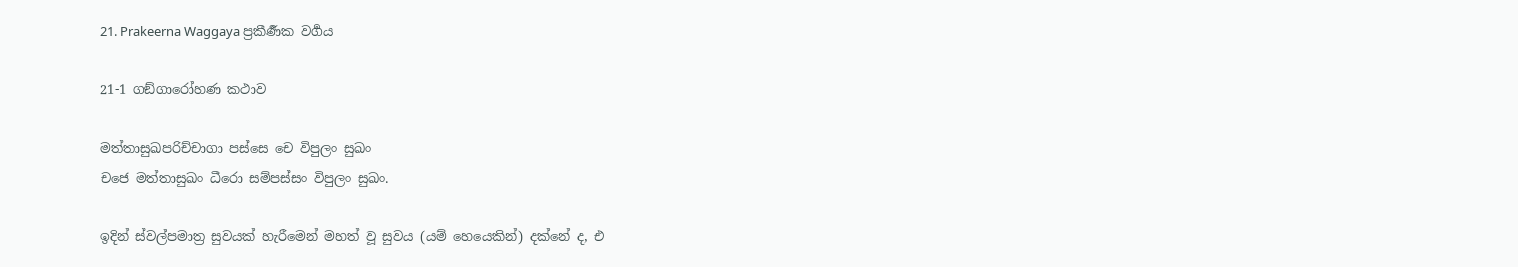21. Prakeerna Waggaya ප්‍රකීර්‍ණක වර්‍ගය

21-1 ගඞ්ගාරෝහණ කථාව

මත්තාසුඛපරිච්චාගා පස්සෙ චෙ විපුලං සුඛං
චජෙ මත්තාසුඛං ධීරො සම්පස්සං විපුලං සුඛං.

ඉදින් ස්වල්පමාත්‍ර සුවයක් හැරීමෙන් මහත් වූ සුවය (යම් හෙයෙකින්) දක්නේ ද, එ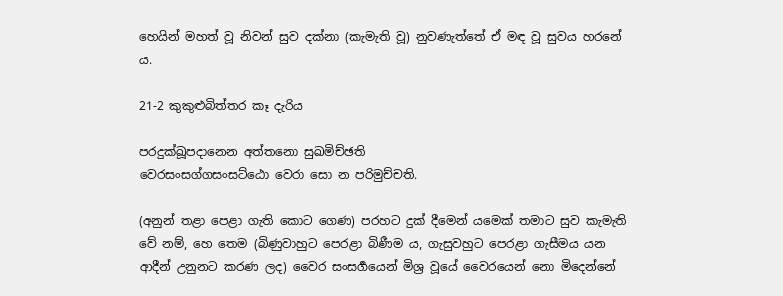හෙයින් මහත් වූ නිවන් සුව දක්නා (කැමැති වූ) නුවණැත්තේ ඒ මඳ වූ සුවය හරනේ ය.

21-2 කුකුළුබිත්තර කෑ දැරිය

පරදුක්ඛූපදානෙන අත්තනො සුඛමිච්ඡති
වෙරසංසග්ගසංසට්ඨො වෙරා සො න පරිමුච්චති.

(අනුන් තළා පෙළා ගැති කොට ගෙණ) පරහට දුක් දීමෙන් යමෙක් තමාට සුව කැමැති වේ නම්, හෙ තෙම (බිණුවාහුට පෙරළා බිණීම ය, ගැසුවහුට පෙරළා ගැසීමය යන ආදීන් උනුනට කරණ ලද) වෛර සංසර්‍ගයෙන් මිශ්‍ර වූයේ වෛරයෙන් නො මිදෙන්නේ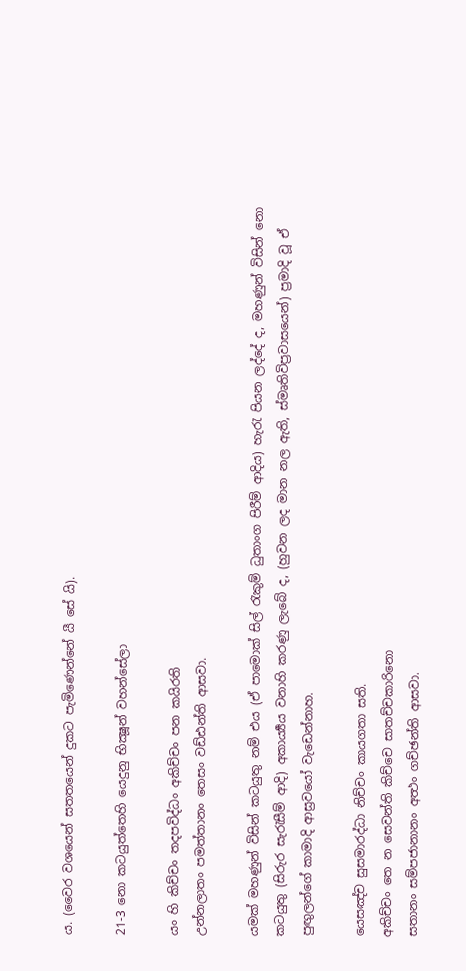ය. (වෛර වශයෙන් සතතයෙන් දුකට පැමිණෙන්නේ යී සේ යි).

21-3 නො කටයුත්තෙහි යෙදුනු භික්‍ෂූන් වහන්සේලා

යං හි කිච්චං තදපවිද්ධං අකිච්චං පන කයිරති
උන්නලාතං පමත්තානං තෙසං වඩ්ඪන්ති ආසවා.

යමක් මහණුන් විසින් කටයුතු නම් එය (ඒ පාමොක් සිල් රැකුම් ධුතාංග පිරීම් ආදිය) හැරැ පියන ලද්දේ ද, මහණුන් විසින් නො කටයුතු (සිරුර සැරැසීම් ආදි) අකාර්‍ය්‍යය වනාහි කරණු ලැබේ ද, (හුවන ලද මාන නල ඇති, ස්මෘතිවිප්‍රවාසයෙන්) ප්‍රමාදි වූ ඒ පුඟුලන්ගේ කාමාදි ආස්‍රවයෝ වැඩෙන්නාහ.

යෙසඤ්ච සුසමාරද්ධා නිච්චං කායගතා සති.
අකිච්චං තෙ න සෙවන්ති කිච්චෙ සාතච්චකාරිනො
සතානං සම්පජානානං අත්‍ථං ගච්ඡන්ති ආසවා.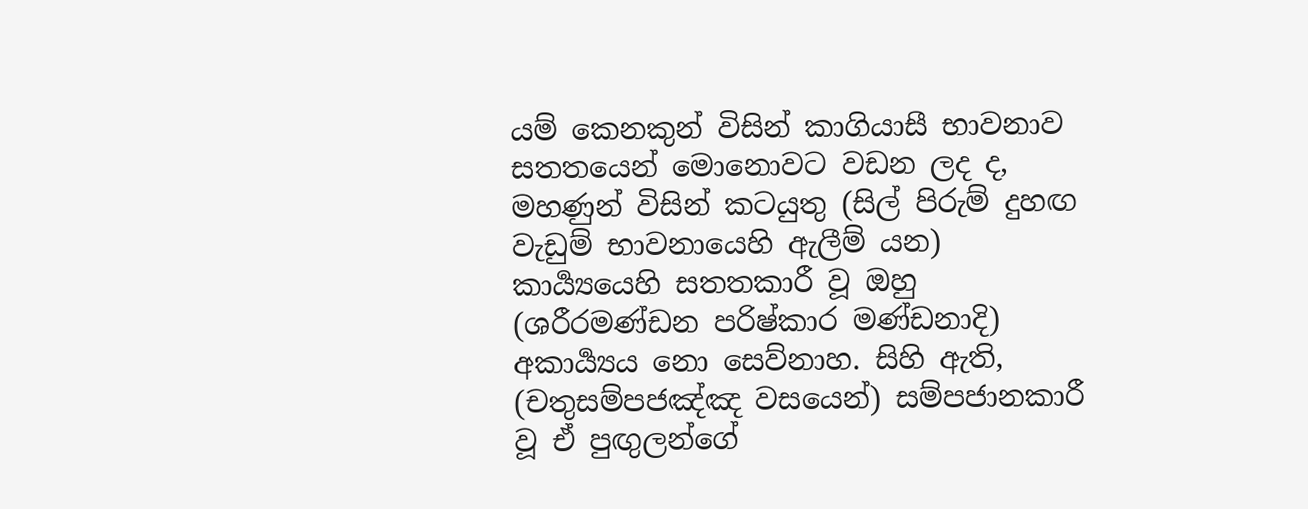යම් කෙනකුන් විසින් කාගියාසී භාවනාව සතතයෙන් මොනොවට වඩන ලද ද, මහණුන් විසින් කටයුතු (සිල් පිරුම් දුහඟ වැඩුම් භාවනායෙහි ඇලීම් යන) කාර්‍ය්‍යයෙහි සතතකාරී වූ ඔහු (ශරීරමණ්ඩන පරිෂ්කාර මණ්ඩනාදි) අකාර්‍ය්‍යය නො සෙව්නාහ. සිහි ඇති, (චතුසම්පජඤ්ඤ වසයෙන්) සම්පජානකාරී වූ ඒ පුඟුලන්ගේ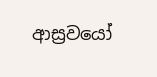ආස්‍රවයෝ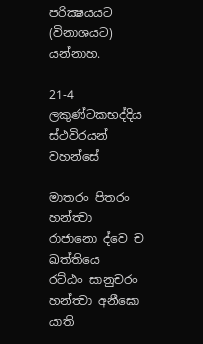පරික්‍ෂයයට (විනාශයට) යන්නාහ.

21-4 ලකුණ්ටකභද්දිය ස්ථවිරයන් වහන්සේ

මාතරං පිතරං හන්ත්‍වා රාජානො ද්වෙ ච ඛත්තියෙ
රට්ඨං සානුචරං හන්ත්‍වා අනීඝො යාති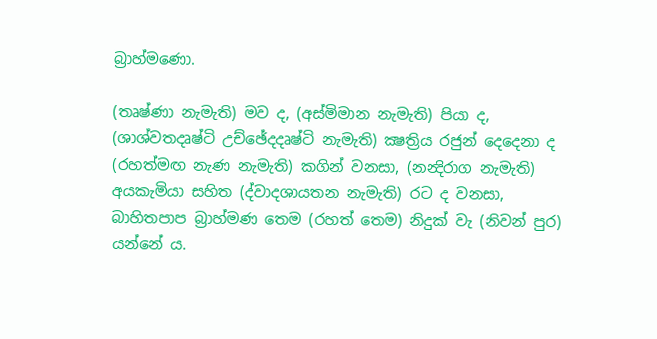බ්‍රාහ්මණො.

(තෘෂ්ණා නැමැති) මව ද, (අස්මිමාන නැමැති) පියා ද, (ශාශ්වතදෘෂ්ටි උච්ඡේදදෘෂ්ටි නැමැති) ක්‍ෂත්‍රිය රජුන් දෙදෙනා ද (රහත්මඟ නැණ නැමැති) කගින් වනසා, (නන්‍දිරාග නැමැති) අයකැමියා සහිත (ද්වාදශායතන නැමැති) රට ද වනසා, බාහිතපාප බ්‍රාහ්මණ තෙම (රහත් තෙම) නිදුක් වැ (නිවන් පුර) යන්නේ ය.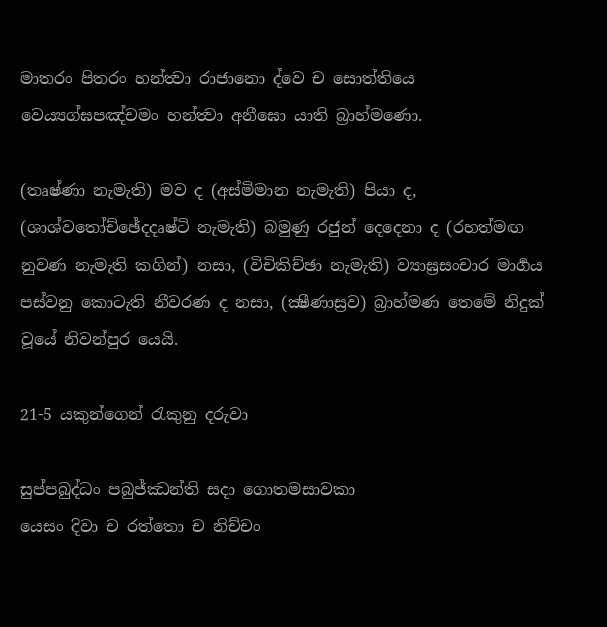මාතරං පිතරං හන්ත්‍වා රාජානො ද්වෙ ච සොත්තියෙ
වෙය්‍යග්ඝපඤ්චමං හන්ත්‍වා අනීඝො යාති බ්‍රාහ්මණො.

(තෘෂ්ණා නැමැති) මව ද (අස්මිමාන නැමැති) පියා ද, (ශාශ්වතෝච්ඡේදදෘෂ්ටි නැමැති) බමුණු රජුන් දෙදෙනා ද (රහත්මඟ නුවණ නැමැති කගින්) නසා, (විචිකිච්ඡා නැමැති) ව්‍යාඝ්‍රසංචාර මාර්‍ගය පස්වනු කොටැති නීවරණ ද නසා, (ක්‍ෂීණාස්‍රව) බ්‍රාහ්මණ තෙමේ නිදුක් වූයේ නිවන්පුර යෙයි.

21-5 යකුන්ගෙන් රැකුනු දරුවා

සුප්පබුද්ධං පබුජ්ඣන්ති සදා ගොතමසාවකා
යෙසං දිවා ච රත්තො ච නිච්චං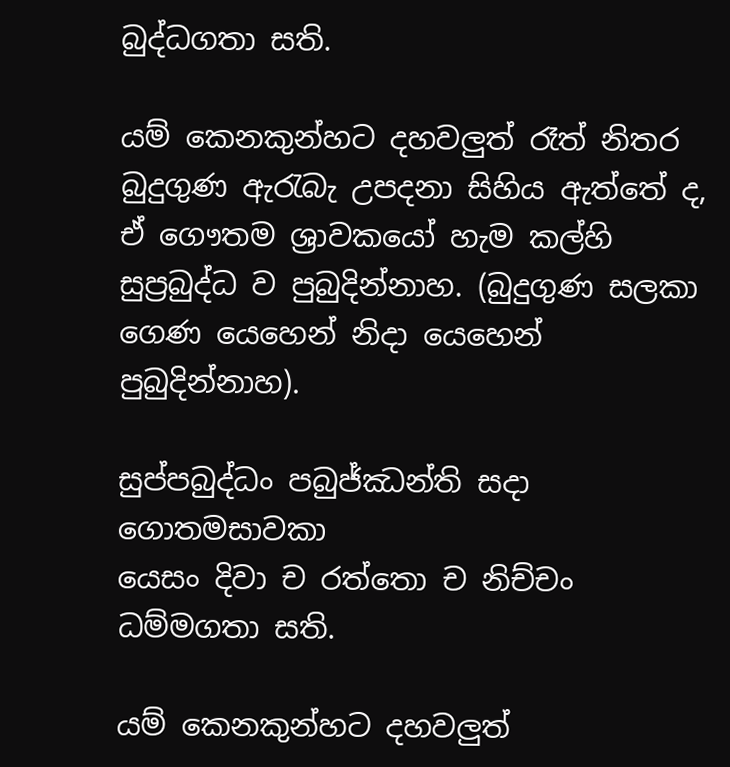බුද්ධගතා සති.

යම් කෙනකුන්හට දහවලුත් රෑත් නිතර බුදුගුණ ඇරැබැ උපදනා සිහිය ඇත්තේ ද, ඒ ගෞතම ශ්‍රාවකයෝ හැම කල්හි සුප්‍රබුද්ධ ව පුබුදින්නාහ. (බුදුගුණ සලකා ගෙණ යෙහෙන් නිදා යෙහෙන් පුබුදින්නාහ).

සුප්පබුද්ධං පබුජ්ඣන්ති සදා ගොතමසාවකා
යෙසං දිවා ච රත්තො ච නිච්චං ධම්මගතා සති.

යම් කෙනකුන්හට දහවලුත්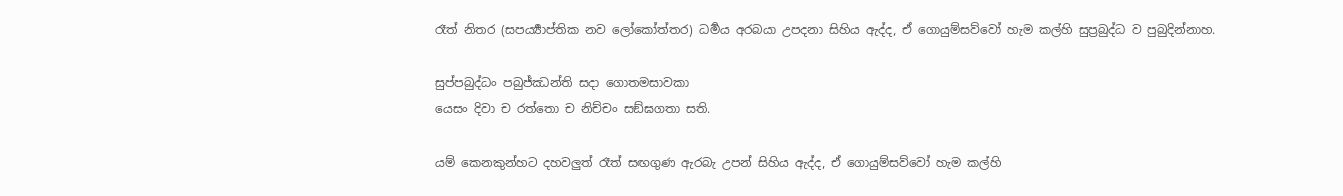රෑත් නිතර (සපර්‍ය්‍යාප්තික නව ලෝකෝත්තර) ධර්‍මය අරබයා උපදනා සිහිය ඇද්ද, ඒ ගොයුම්සව්වෝ හැම කල්හි සුප්‍රබුද්ධ ව පුබුදින්නාහ.

සුප්පබුද්ධං පබුජ්ඣන්ති සදා ගොතමසාවකා
යෙසං දිවා ච රත්තො ච නිච්චං සඞ්ඝගතා සති.

යම් කෙනකුන්හට දහවලුත් රෑත් සඟගුණ ඇරබැ උපන් සිහිය ඇද්ද, ඒ ගොයුම්සව්වෝ හැම කල්හි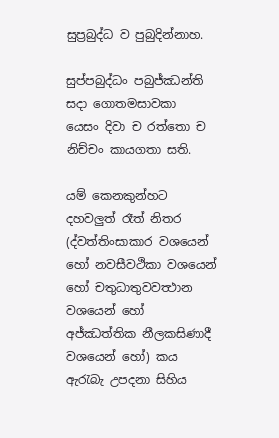සුප්‍රබුද්ධ ව පුබුදින්නාහ.

සුප්පබුද්ධං පබුජ්ඣන්ති සදා ගොතමසාවකා
යෙසං දිවා ච රත්තො ච නිච්චං කායගතා සති.

යම් කෙනකුන්හට දහවලුත් රෑත් නිතර (ද්වත්තිංසාකාර වශයෙන් හෝ නවසීවථිකා වශයෙන් හෝ චතුධාතුවවත්‍ථාන වශයෙන් හෝ අජ්ඣත්තික නීලකසිණාදී වශයෙන් හෝ) කය ඇරැබැ උපදනා සිහිය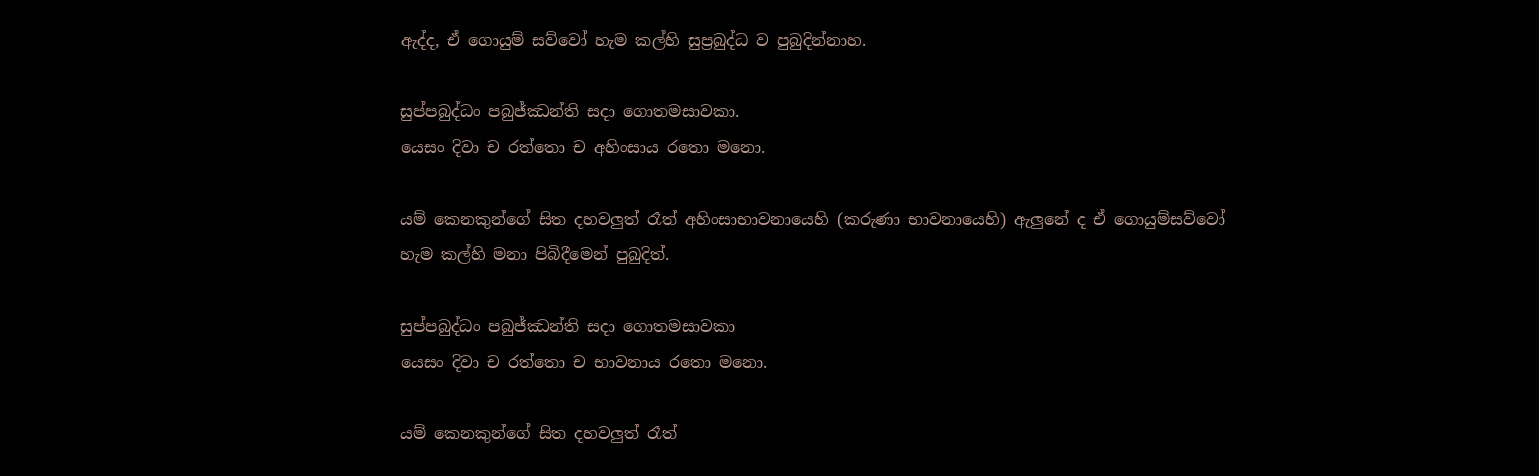ඇද්ද, ඒ ගොයුම් සව්වෝ හැම කල්හි සුප්‍රබුද්ධ ව පුබුදින්නාහ.

සුප්පබුද්ධං පබුජ්ඣන්ති සදා ගොතමසාවකා.
යෙසං දිවා ච රත්තො ච අහිංසාය රතො මනො.

යම් කෙනකුන්ගේ සිත දහවලුත් රෑත් අහිංසාභාවනායෙහි (කරුණා භාවනායෙහි) ඇලුනේ ද ඒ ගොයුම්සව්වෝ හැම කල්හි මනා පිබිදීමෙන් පුබුදිත්.

සුප්පබුද්ධං පබුජ්ඣන්ති සදා ගොතමසාවකා
යෙසං දිවා ච රත්තො ච භාවනාය රතො මනො.

යම් කෙනකුන්ගේ සිත දහවලුත් රෑත්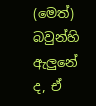(මෙත්) බවුන්හි ඇලුනේ ද, ඒ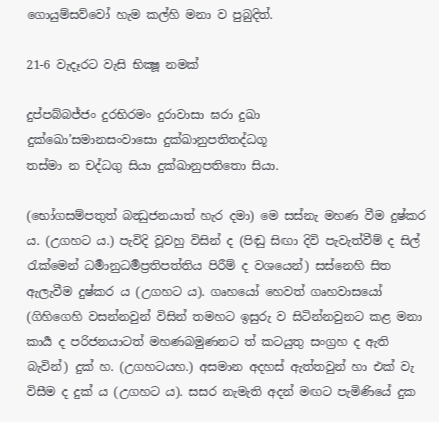ගොයුම්සව්වෝ හැම කල්හි මනා ව පුබුදිත්.

21-6 වැදෑරට වැසි භික්‍ෂූ නමක්

දුප්පබ්බජ්ජං දුරභිරමං දුරාවාසා ඝරා දුඛා
දුක්ඛො’සමානසංවාසො දුක්ඛානුපතිතද්ධගූ
තස්මා න චද්ධගු සියා දුක්ඛානුපතිතො සියා.

(භෝගසම්පතුත් බන්‍ධුජනයාත් හැර දමා) මෙ සස්නැ මහණ වීම දුෂ්කර ය. (උගහට ය.) පැවිදි වූවහු විසින් ද (පිඬු සිඟා දිවි පැවැත්වීම් ද සිල් රැක්මෙන් ධර්‍මානුධර්‍මප්‍රතිපත්තිය පිරීම් ද වශයෙන්) සස්නෙහි සිත ඇලැවීම දුෂ්කර ය (උගහට ය). ගෘහයෝ හෙවත් ගෘහවාසයෝ (ගිහිගෙහි වසන්නවුන් විසින් තමහට ඉසුරු ව සිටින්නවුනට කළ මනා කාර්‍ය ද පරිජනයාටත් මහණබමුණනට ත් කටයුතු සංග්‍රහ ද ඇති බැවින්) දුක් හ. (උගහටයහ.) අසමාන අදහස් ඇත්තවුන් හා එක් වැ විසීම ද දුක් ය (උගහට ය). සසර නැමැති අදන් මඟට පැමිණියේ දුක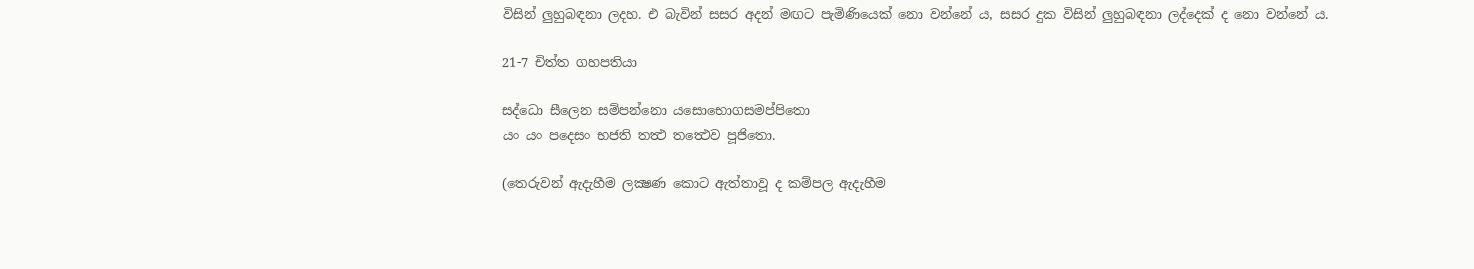විසින් ලුහුබඳනා ලදහ. එ බැවින් සසර අදන් මඟට පැමිණියෙක් නො වන්නේ ය, සසර දුක විසින් ලුහුබඳනා ලද්දෙක් ද නො වන්නේ ය.

21-7 චිත්ත ගහපතියා

සද්ධො සීලෙන සම්පන්නො යසොභොගසමප්පිතො
යං යං පදෙසං භජති තත්‍ථ තත්‍ථෙව පූජිතො.

(තෙරුවන් ඇදැහීම ලක්‍ෂණ කොට ඇත්තාවූ ද කම්පල ඇදැහීම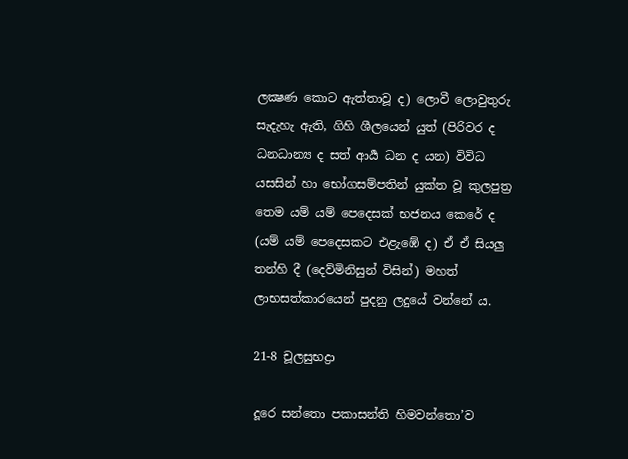ලක්‍ෂණ කොට ඇත්තාවූ ද) ලොවී ලොවුතුරු සැදැහැ ඇති, ගිහි ශීලයෙන් යුත් (පිරිවර ද ධනධාන්‍ය ද සත් ආර්‍ය ධන ද යන) විවිධ යසසින් හා භෝගසම්පතින් යුක්ත වූ කුලපුත්‍ර තෙම යම් යම් පෙදෙසක් භජනය කෙරේ ද (යම් යම් පෙදෙසකට එළැඹේ ද) ඒ ඒ සියලු තන්හි දී (දෙව්මිනිසුන් විසින්) මහත් ලාභසත්කාරයෙන් පුදනු ලදුයේ වන්නේ ය.

21-8 චූලසුභද්‍රා

දූරෙ සන්තො පකාසන්ති හිමවන්තො’ව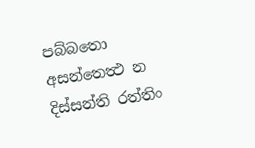පබ්බතො
අසන්තෙත්‍ථ න දිස්සන්ති රත්තිං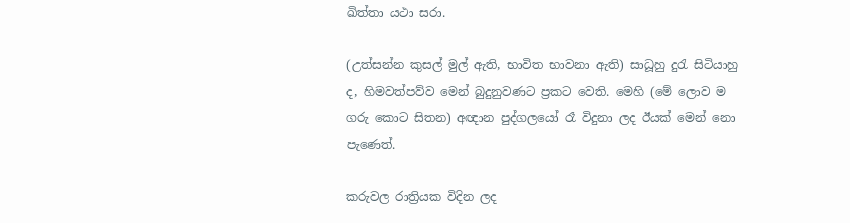ඛිත්තා යථා සරා.

(උත්සන්න කුසල් මුල් ඇති, භාවිත භාවනා ඇති) සාධූහු දුරැ සිටියාහු ද, හිමවත්පව්ව මෙන් බුදුනුවණට ප්‍රකට වෙති. මෙහි (මේ ලොව ම ගරු කොට සිතන) අඥාන පුද්ගලයෝ රෑ විදුනා ලද ඊයක් මෙන් නො පැණෙත්.

කරුවල රාත්‍රියක විදින ලද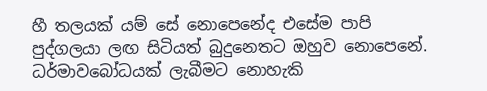හී තලයක් යම් සේ නොපෙනේද එසේම පාපි පුද්ගලයා ලඟ සිටියත් බුදුනෙතට ඔහුව නොපෙනේ. ධර්මාවබෝධයක් ලැබීමට නොහැකි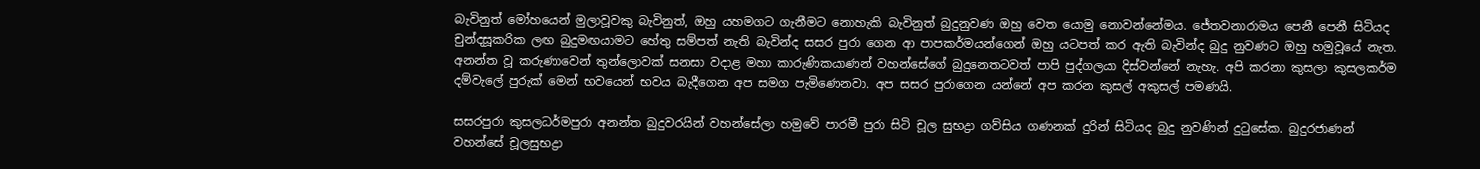බැවිනුත් මෝහයෙන් මුලාවූවකු බැවිනුත්, ඔහු යහමගට ගැනීමට නොහැකි බැවිනුත් බුදුනුවණ ඔහු වෙත යොමු නොවන්නේමය. ජේතවනාරාමය පෙනී පෙනී සිටියද චුන්දසූකරික ලඟ බුදුමඟයාමට හේතු සම්පත් නැති බැවින්ද සසර පුරා ගෙන ආ පාපකර්මයන්ගෙන් ඔහු යටපත් කර ඇති බැවින්ද බුදු නුවණට ඔහු හමුවූයේ නැත. අනන්ත වූ කරුණාවෙන් තුන්ලොවක් සනසා වදාළ මහා කාරුණිකයාණන් වහන්සේගේ බුදුනෙතටවත් පාපි පුද්ගලයා දිස්වන්නේ නැහැ. අපි කරනා කුසලා කුසලකර්ම දම්වැලේ පුරුක් මෙන් භවයෙන් භවය බැදීගෙන අප සමග පැමිණෙනවා. අප සසර පුරාගෙන යන්නේ අප කරන කුසල් අකුසල් පමණයි.

සසරපුරා කුසලධර්මපුරා අනන්ත බුදුවරයින් වහන්සේලා හමුවේ පාරමී පුරා සිටි චූල සුභද්‍රා ගව්සිය ගණනක් දුරින් සිටියද බුදු නුවණින් දුටුසේක. බුදුරජාණන් වහන්සේ චූලසුභද්‍රා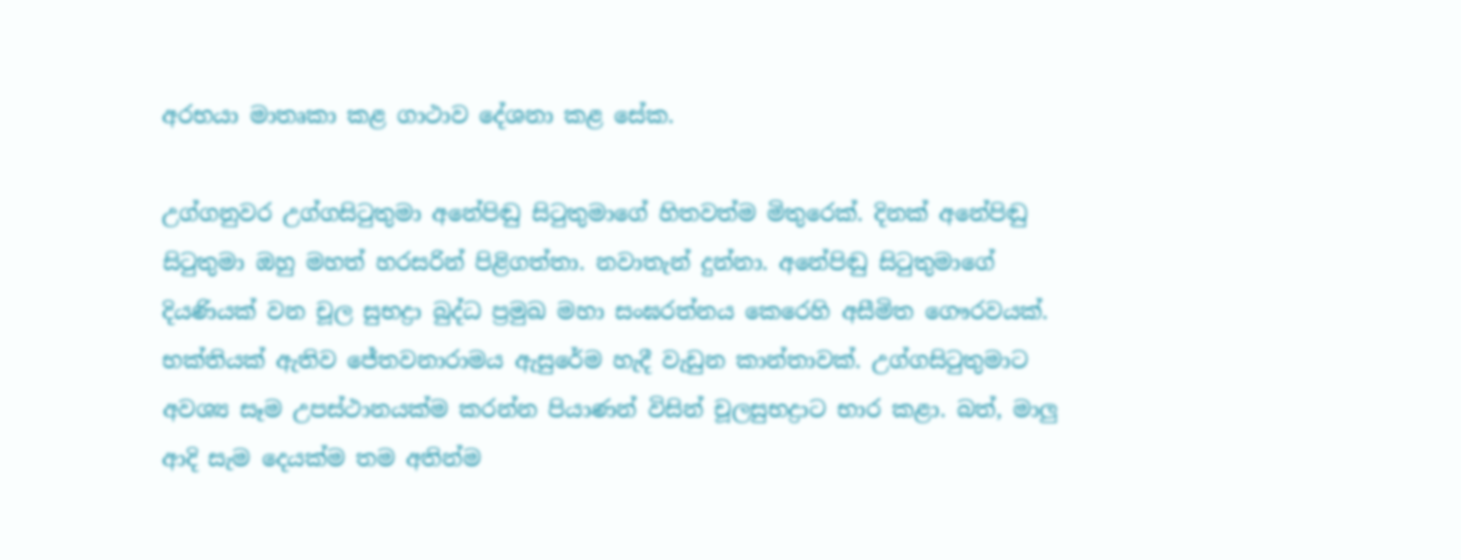අරභයා මාතෘකා කළ ගාථාව දේශනා කළ සේක.

උග්ගනුවර උග්ගසිටුතුමා අනේපිඬු සිටුතුමාගේ හිතවත්ම මිතුරෙක්. දිනක් අනේපිඬු සිටුතුමා ඔහු මහත් හරසරින් පිළිගත්තා. නවාතැන් දුන්නා. අනේපිඬු සිටුතුමාගේ දියණියක් වන චූල සුභද්‍රා බුද්ධ ප්‍රමුඛ මහා සංඝරත්නය කෙරෙහි අසීමිත ගෞරවයක්. භක්තියක් ඇතිව ජේතවනාරාමය ඇසුරේම හැදී වැඩුන කාන්තාවක්. උග්ගසිටුතුමාට අවශ්‍ය සෑම උපස්ථානයක්ම කරන්න පියාණන් විසින් චූලසුභද්‍රාට භාර කළා. බත්, මාලු ආදි සැම දෙයක්ම තම අතින්ම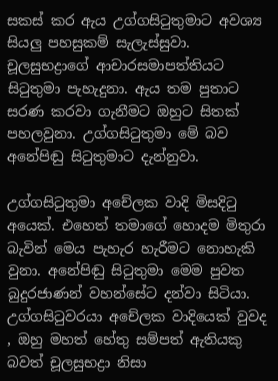සකස් කර ඇය උග්ගසිටුතුමාට අවශ්‍ය සියලු පහසුකම් සැලැස්සුවා. චූලසුභද්‍රාගේ ආචාරසමාපත්තියට සිටුතුමා පැහැදුනා. ඇය තම පුතාට සරණ කරවා ගැනීමට ඔහුට සිතක් පහලවුනා. උග්ගසිටුතුමා මේ බව අනේපිඬු සිටුතුමාට දැන්නුවා.

උග්ගසිටුතුමා අචේලක වාදි මිසදිටු අයෙක්. එහෙත් තමාගේ හොදම මිතුරා බැවින් මෙය පැහැර හැරීමට නොහැකි වුනා. අනේපිඬු සිටුතුමා මෙම පුවත බුදුරජාණන් වහන්සේට දන්වා සිටියා. උග්ගසිටුවරයා අචේලක වාදියෙක් වුවද , ඔහු මහත් හේතු සම්පත් ඇතියකු බවත් චූලසුභද්‍රා නිසා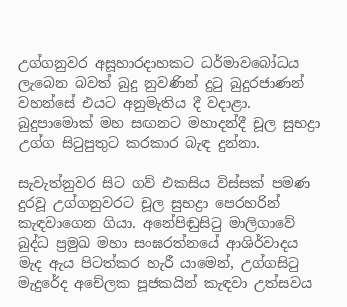උග්ගනුවර අසූහාරදාහකට ධර්මාවබෝධය ලැබෙන බවත් බුදු නුවණින් දුටු බුදුරජාණන් වහන්සේ එයට අනුමැතිය දී වදාළා. බුදුපාමොක් මහ සඟනට මහාදන්දී චූල සුභද්‍රා උග්ග සිටුපුතුට කරකාර බැඳ දුන්නා.

සැවැත්නුවර සිට ගව් එකසිය විස්සක් පමණ දුරවූ උග්ගනුවරට චූල සුභද්‍රා පෙරහරින් කැඳවාගෙන ගියා. අනේපිඬුසිටු මාලිගාවේ බුද්ධ ප්‍රමුඛ මහා සංඝරත්නයේ ආශිර්වාදය මැද ඇය පිටත්කර හැරී යාමෙන්, උග්ගසිටු මැදුරේද අචේලක පූජකයින් කැඳවා උත්සවය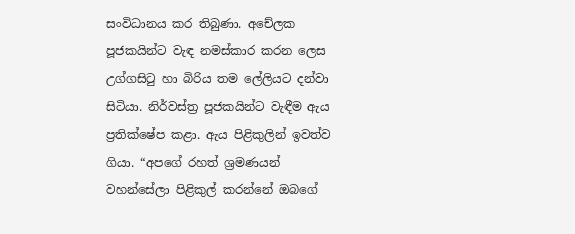සංවිධානය කර තිබුණා. අචේලක පූජකයින්ට වැඳ නමස්කාර කරන ලෙස උග්ගසිටු හා බිරිය තම ලේලියට දන්වා සිටියා. නිර්වස්ත්‍ර පූජකයින්ට වැඳීම ඇය ප්‍රතික්ෂේප කළා. ඇය පිළිකුලින් ඉවත්ව ගියා. “අපගේ රහත් ශ්‍රමණයන් වහන්සේලා පිළිකුල් කරන්නේ ඔබගේ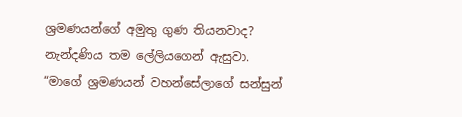ශ්‍රමණයන්ගේ අමුතු ගුණ තියනවාද? නැන්දණිය තම ලේලියගෙන් ඇසුවා. “මාගේ ශ්‍රමණයන් වහන්සේලාගේ සන්සුන්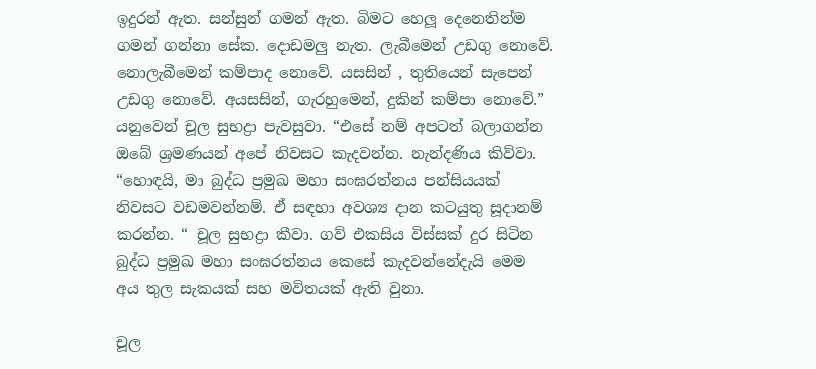ඉදුරන් ඇත. සන්සුන් ගමන් ඇත. බිමට හෙලූ දෙනෙතින්ම ගමන් ගන්නා සේක. දොඩමලු නැත. ලැබීමෙන් උඩගු නොවේ. නොලැබීමෙන් කම්පාද නොවේ. යසසින් , තුතියෙන් සැපෙන් උඩගු නොවේ. අයසසින්, ගැරහුමෙන්, දුකින් කම්පා නොවේ.” යනුවෙන් චූල සුභද්‍රා පැවසුවා. “එසේ නම් අපටත් බලාගන්න ඔබේ ශ්‍රමණයන් අපේ නිවසට කැදවන්න. නැන්දණිය කිව්වා. “හොඳයි, මා බුද්ධ ප්‍රමුඛ මහා සංඝරත්නය පන්සියයක් නිවසට වඩමවන්නම්. ඒ සඳහා අවශ්‍ය දාන කටයුතු සූදානම් කරන්න. “ චූල සුභද්‍රා කීවා. ගව් එකසිය විස්සක් දුර සිටින බුද්ධ ප්‍රමුඛ මහා සංඝරත්නය කෙසේ කැදවන්නේදැයි මෙම අය තුල සැකයක් සහ මවිතයක් ඇති වුනා.

චූල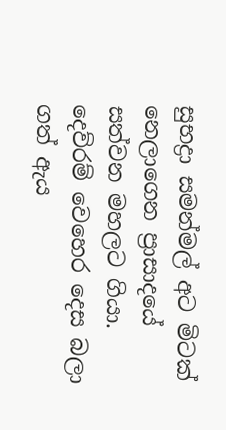සුභද්‍රා සමන්මල් අට මිටක් නෙලාගෙන ප්‍රාසාදයේ සත්වන මහලට ගියා. දෙව්රම් වෙහෙර දෙස බලා ගත් ඇය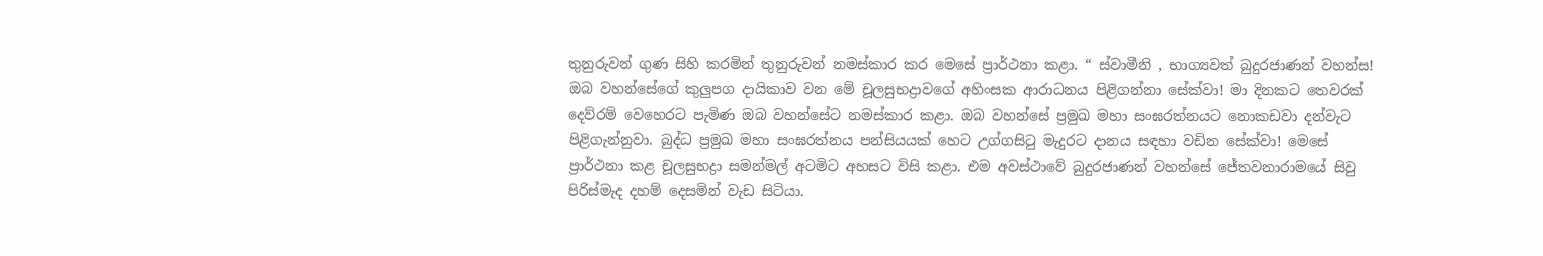තුනුරුවන් ගුණ සිහි කරමින් තුනුරුවන් නමස්කාර කර මෙසේ ප්‍රාර්ථනා කළා. “ ස්වාමීනි , භාග්‍යවත් බුදුරජාණන් වහන්ස! ඔබ වහන්සේගේ කුලුපග දායිකාව වන මේ චූලසුභද්‍රාවගේ අහිංසක ආරාධනය පිළිගන්නා සේක්වා! මා දිනකට තෙවරක් දෙව්රම් වෙහෙරට පැමිණ ඔබ වහන්සේට නමස්කාර කළා. ඔබ වහන්සේ ප්‍රමුඛ මහා සංඝරත්නයට නොකඩවා දන්වැට පිළිගැන්නුවා. බුද්ධ ප්‍රමුඛ මහා සංඝරත්නය පන්සියයක් හෙට උග්ගසිටු මැදුරට දානය සඳහා වඩින සේක්වා! මෙසේ ප්‍රාර්ථනා කළ චූලසුභද්‍රා සමන්මල් අටමිට අහසට විසි කළා. එම අවස්ථාවේ බුදුරජාණන් වහන්සේ ජේතවනාරාමයේ සිවු පිරිස්මැද දහම් දෙසමින් වැඩ සිටියා.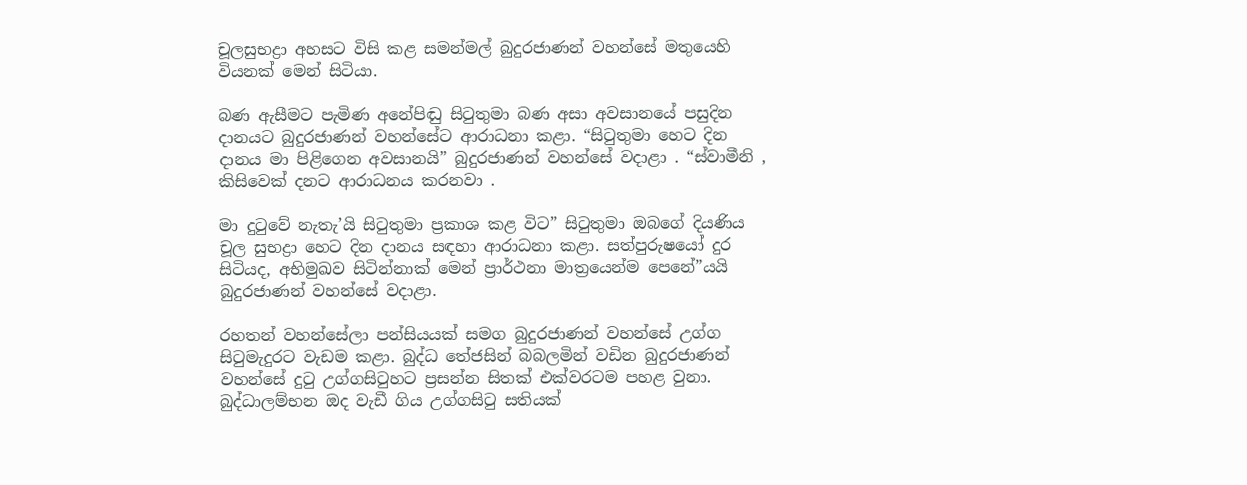චූලසුභද්‍රා අහසට විසි කළ සමන්මල් බුදුරජාණන් වහන්සේ මතුයෙහි වියනක් මෙන් සිටියා.

බණ ඇසීමට පැමිණ අනේපිඬු සිටුතුමා බණ අසා අවසානයේ පසුදින දානයට බුදුරජාණන් වහන්සේට ආරාධනා කළා. “සිටුතුමා හෙට දින දානය මා පිළිගෙන අවසානයි” බුදුරජාණන් වහන්සේ වදාළා . “ස්වාමීනි , කිසිවෙක් දනට ආරාධනය කරනවා .

මා දුටුවේ නැතැ’යි සිටුතුමා ප්‍රකාශ කළ විට” සිටුතුමා ඔබගේ දියණිය චූල සුභද්‍රා හෙට දින දානය සඳහා ආරාධනා කළා. සත්පුරුෂයෝ දුර සිටියද, අභිමුඛව සිටින්නාක් මෙන් ප්‍රාර්ථනා මාත්‍රයෙන්ම පෙනේ”යයි බුදුරජාණන් වහන්සේ වදාළා.

රහතන් වහන්සේලා පන්සියයක් සමග බුදුරජාණන් වහන්සේ උග්ග සිටුමැදුරට වැඩම කළා. බුද්ධ තේජසින් බබලමින් වඩින බුදුරජාණන් වහන්සේ දුටු උග්ගසිටුහට ප්‍රසන්න සිතක් එක්වරටම පහළ වුනා. බුද්ධාලම්භන ඔද වැඩී ගිය උග්ගසිටු සතියක්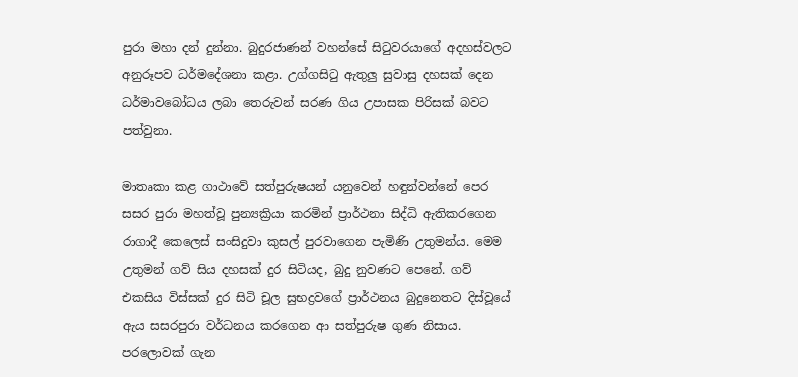පුරා මහා දන් දුන්නා. බුදුරජාණන් වහන්සේ සිටුවරයාගේ අදහස්වලට අනුරූපව ධර්මදේශනා කළා. උග්ගසිටු ඇතුලු සුවාසු දහසක් දෙන ධර්මාවබෝධය ලබා තෙරුවන් සරණ ගිය උපාසක පිරිසක් බවට පත්වුනා.

මාතෘකා කළ ගාථාවේ සත්පුරුෂයන් යනුවෙන් හඳුන්වන්නේ පෙර සසර පුරා මහත්වූ පුන්‍යක්‍රියා කරමින් ප්‍රාර්ථනා සිද්ධි ඇතිකරගෙන රාගාදී කෙලෙස් සංසිදුවා කුසල් පුරවාගෙන පැමිණි උතුමන්ය. මෙම උතුමන් ගව් සිය දහසක් දුර සිටියද, බුදු නුවණට පෙනේ. ගව් එකසිය විස්සක් දුර සිටි චූල සුභද්‍රවගේ ප්‍රාර්ථනය බුදුනෙතට දිස්වූයේ ඇය සසරපුරා වර්ධනය කරගෙන ආ සත්පුරුෂ ගුණ නිසාය. පරලොවක් ගැන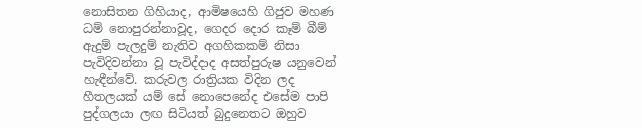නොසිතන ගිහියාද, ආමිෂයෙහි ගිජුව මහණ ධම් නොපුරන්නාවූද, ගෙදර දොර කෑම් බීම් ඇදුම් පැලදුම් නැතිව අගහිකකම් නිසා පැවිදිවන්නා වූ පැවිද්දාද අසත්පුරුෂ යනුවෙන් හැඳීන්වේ. කරුවල රාත්‍රියක විදින ලද හීතලයක් යම් සේ නොපෙනේද එසේම පාපි පුද්ගලයා ලඟ සිටියත් බුදුනෙතට ඔහුව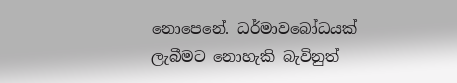නොපෙනේ. ධර්මාවබෝධයක් ලැබීමට නොහැකි බැවිනුත්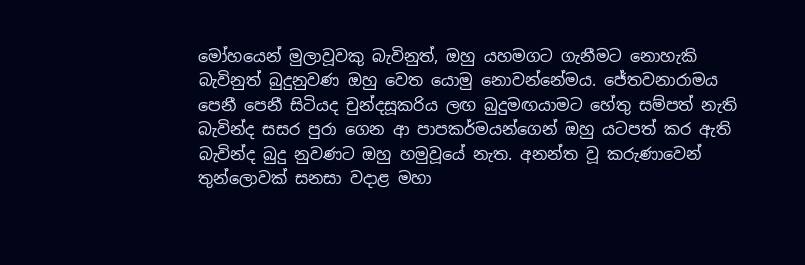මෝහයෙන් මුලාවූවකු බැවිනුත්, ඔහු යහමගට ගැනීමට නොහැකි බැවිනුත් බුදුනුවණ ඔහු වෙත යොමු නොවන්නේමය. ජේතවනාරාමය පෙනී පෙනී සිටියද චුන්දසූකරිය ලඟ බුදුමඟයාමට හේතු සම්පත් නැති බැවින්ද සසර පුරා ගෙන ආ පාපකර්මයන්ගෙන් ඔහු යටපත් කර ඇති බැවින්ද බුදු නුවණට ඔහු හමුවූයේ නැත. අනන්ත වූ කරුණාවෙන් තුන්ලොවක් සනසා වදාළ මහා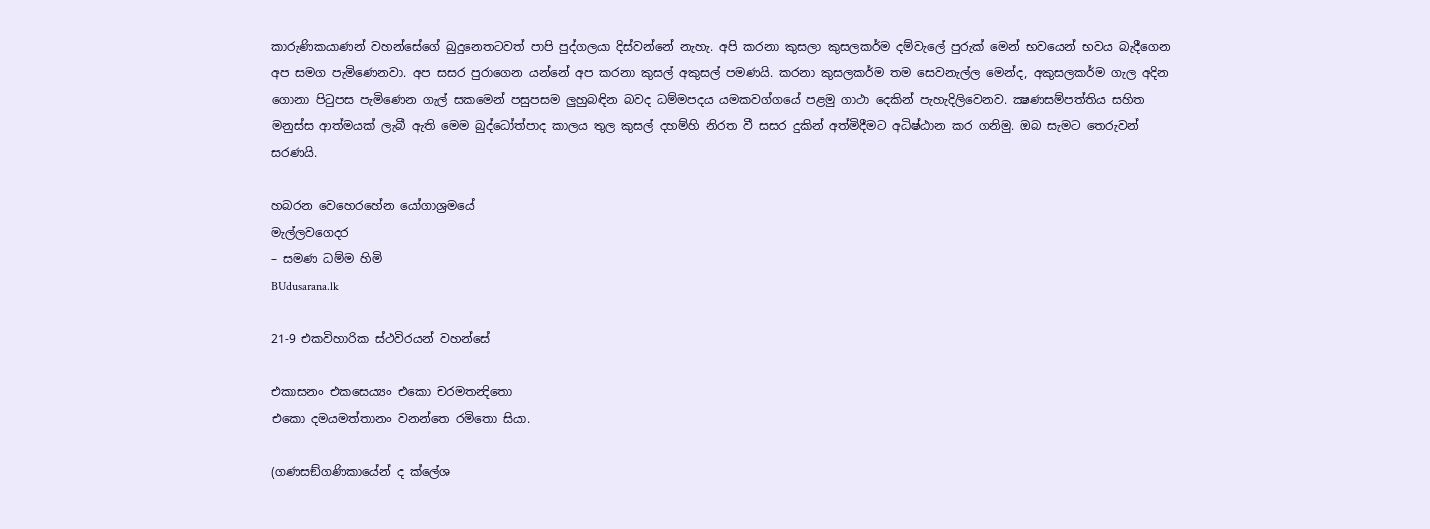කාරුණිකයාණන් වහන්සේගේ බුදුනෙතටවත් පාපි පුද්ගලයා දිස්වන්නේ නැහැ. අපි කරනා කුසලා කුසලකර්ම දම්වැලේ පුරුක් මෙන් භවයෙන් භවය බැදීගෙන අප සමග පැමිණෙනවා. අප සසර පුරාගෙන යන්නේ අප කරනා කුසල් අකුසල් පමණයි. කරනා කුසලකර්ම තම සෙවනැල්ල මෙන්ද, අකුසලකර්ම ගැල අදින ගොනා පිටුපස පැමිණෙන ගැල් සකමෙන් පසුපසම ලුහුබඳින බවද ධම්මපදය යමකවග්ගයේ පළමු ගාථා දෙකින් පැහැදිලිවෙනව. ක්‍ෂණසම්පත්තිය සහිත මනුස්ස ආත්මයක් ලැබී ඇති මෙම බුද්ධෝත්පාද කාලය තුල කුසල් දහම්හි නිරත වී සසර දුකින් අත්මිදීමට අධිෂ්ඨාන කර ගනිමු. ඔබ සැමට තෙරුවන් සරණයි.

හබරන වෙහෙරහේන යෝගාශ්‍රමයේ
මැල්ලවගෙදර
– සමණ ධම්ම හිමි
BUdusarana.lk

21-9 එකවිහාරික ස්ථවිරයන් වහන්සේ

එකාසනං එකසෙය්‍යං එකො චරමතන්‍දිතො
එකො දමයමත්තානං වනන්තෙ රමිතො සියා.

(ගණසඞ්ගණිකායේන් ද ක්ලේශ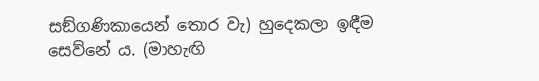සඞ්ගණිකායෙන් තොර වැ) හුදෙකලා ඉඳීම සෙව්නේ ය. (මාහැඟි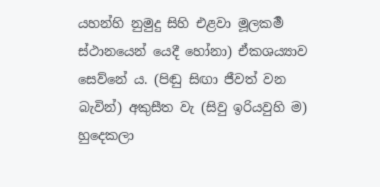යහන්හි නුමුදු සිහි එළවා මූලකර්‍ම ස්ථානයෙන් යෙදී හෝනා) ඒකශය්‍යාව සෙව්නේ ය. (පිඬු සිඟා ජීවත් වන බැවින්) අකුසීත වැ (සිවු ඉරියවුහි ම) හුදෙකලා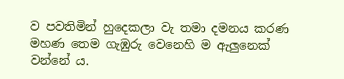ව පවතිමින් හුදෙකලා වැ තමා දමනය කරණ මහණ තෙම ගැඹුරු වෙනෙහි ම ඇලුනෙක් වන්නේ ය.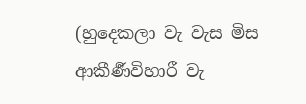(හුදෙකලා වැ වැස මිස ආකීර්‍ණවිහාරී වැ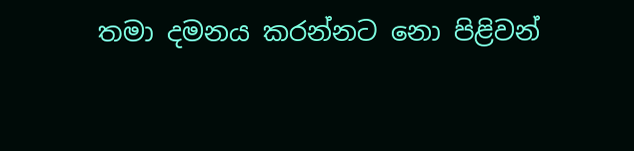තමා දමනය කරන්නට නො පිළිවන්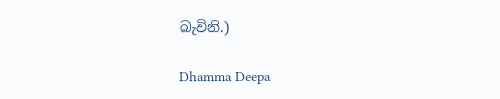බැවිනි.)

Dhamma Deepa